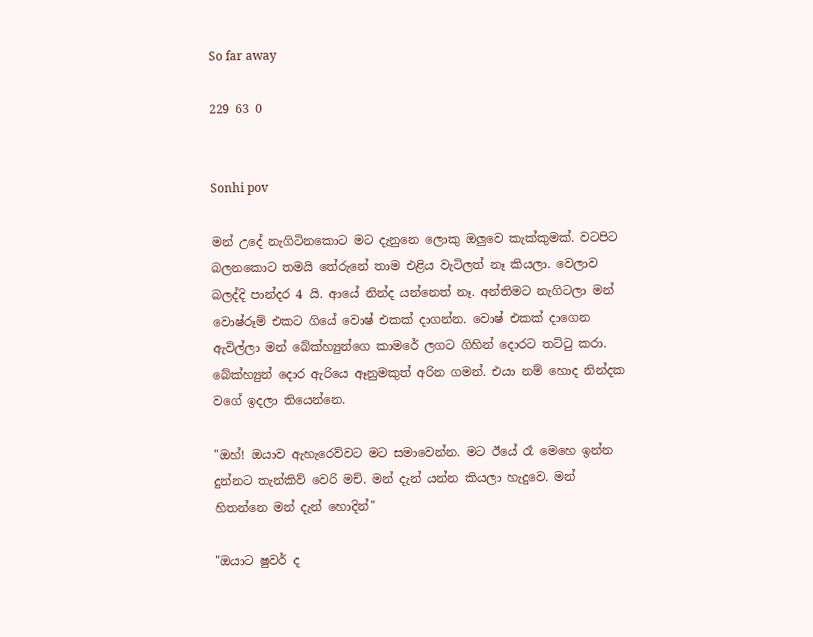So far away

229 63 0


Sonhi pov

මන් උදේ නැගිටිනකොට මට දැනුනෙ ලොකු ඔලුවෙ කැක්කුමක්. වටපිට බලනකොට තමයි තේරුනේ තාම එළිය වැටිලත් නෑ කියලා. වෙලාව බලද්දි පාන්දර 4 යි. ආයේ නින්ද යන්නෙත් නෑ. අන්තිමට නැගිටලා මන් වොෂ්රූම් එකට ගියේ වොෂ් එකක් දාගන්න. වොෂ් එකක් දාගෙන ඇවිල්ලා මන් බේක්හ්‍යුන්ගෙ කාමරේ ලගට ගිහින් දොරට තට්ටු කරා. බේක්හ්‍යුන් දොර ඇරියෙ ඈනුමකුත් අරින ගමන්. එයා නම් හොද නින්දක වගේ ඉදලා තියෙන්නෙ.

"ඔහ්! ඔයාව ඇහැරෙව්වට මට සමාවෙන්න. මට ඊයේ රෑ මෙහෙ ඉන්න දුන්නට තැන්කිව් වෙරි මච්. මන් දැන් යන්න කියලා හැදුවෙ. මන් හිතන්නෙ මන් දැන් හොදින්"

"ඔයාට ෂුවර් ද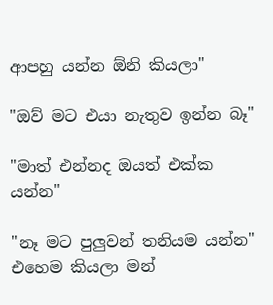ආපහු යන්න ඕනි කියලා"

"ඔව් මට එයා නැතුව ඉන්න බෑ"

"මාත් එන්නද ඔයත් එක්ක යන්න"

"නෑ මට පුලුවන් තනියම යන්න" එහෙම කියලා මන්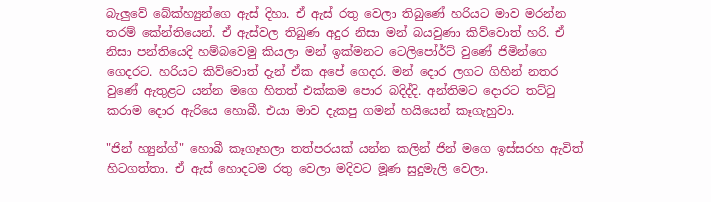බැලුවේ බේක්හ්‍යුන්ගෙ ඇස් දිහා. ඒ ඇස් රතු වෙලා තිබුණේ හරියට මාව මරන්න තරම් කේන්තියෙන්. ඒ ඇස්වල තිබුණ අදුර නිසා මන් බයවුණා කිව්වොත් හරි. ඒ නිසා පන්තියෙදි හම්බවෙමු කියලා මන් ඉක්මනට ටෙලිපෝර්ට් වුණේ ජිමින්ගෙ ගෙදරට. හරියට කිව්වොත් දැන් ඒක අපේ ගෙදර. මන් දොර ලගට ගිහින් නතර වුණේ ඇතුළට යන්න මගෙ හිතත් එක්කම පොර බදිද්දි. අන්තිමට දොරට තට්ටු කරාම දොර ඇරියෙ හොබී. එයා මාව දැකපු ගමන් හයියෙන් කෑගැහුවා.

"ජින් හ්‍යුන්ග්" හොබී කෑගෑහලා තත්පරයක් යන්න කලින් ජින් මගෙ ඉස්සරහ ඇවිත් හිටගත්තා. ඒ ඇස් හොදටම රතු වෙලා මදිවට මූණ සුදුමැලි වෙලා.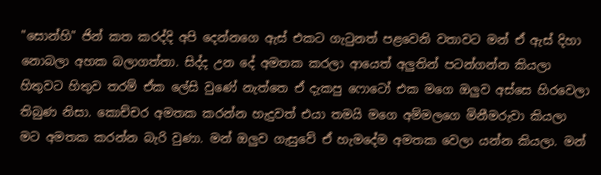"සොන්හි" ජින් කත කරද්දි අපි දෙන්නගෙ ඇස් එකට ගැටුනත් පළවෙනි වතාවට මන් ඒ ඇස් දිහා නොබලා අහක බලාගත්තා. සිද්ද උන දේ අමතක කරලා ආයෙත් අලුතින් පටන්ගන්න කියලා හිතුවට හිතුව තරම් ඒක ලේසි වුණේ නැත්තෙ ඒ දැකපු ෆොටෝ එක මගෙ ඔලුව අස්සෙ හිරවෙලා තිබුණ නිසා. කොච්චර අමතක කරන්න හැදුවත් එයා තමයි මගෙ අම්මලගෙ මිනීමරුවා කියලා මට අමතක කරන්න බැරි වුණා. මන් ඔලුව ගැසුවේ ඒ හැමදේම අමතක වෙලා යන්න කියලා. මන්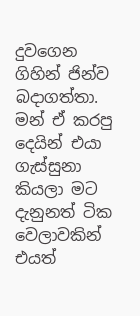දුවගෙන ගිහින් ජින්ව බදාගත්තා. මන් ඒ කරපු දෙයින් එයා ගැස්සුනා කියලා මට දැනුනත් ටික වෙලාවකින් එයත්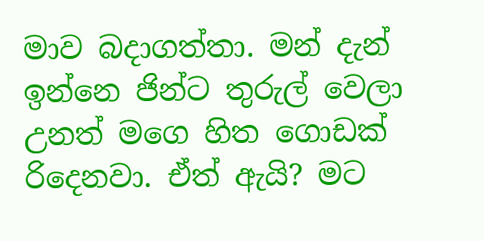මාව බදාගත්තා. මන් දැන් ඉන්නෙ ජින්ට තුරුල් වෙලා උනත් මගෙ හිත ගොඩක් රිදෙනවා. ඒත් ඇයි? මට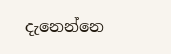දැනෙන්නෙ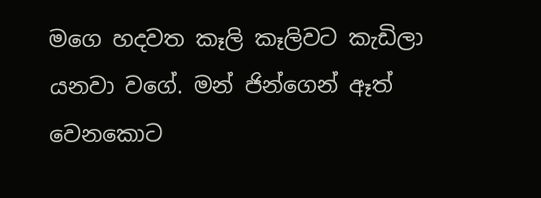මගෙ හදවත කෑලි කෑලිවට කැඩිලා යනවා වගේ. මන් ජින්ගෙන් ඈත් වෙනකොට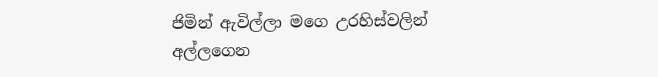ජිමින් ඇවිල්ලා මගෙ උරහිස්වලින් අල්ලගෙන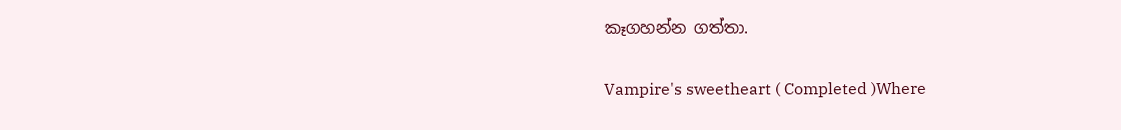කෑගහන්න ගත්තා.

Vampire's sweetheart ( Completed )Where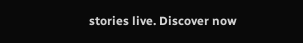stories live. Discover now